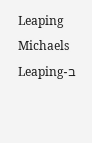Leaping Michaels
ב-Leaping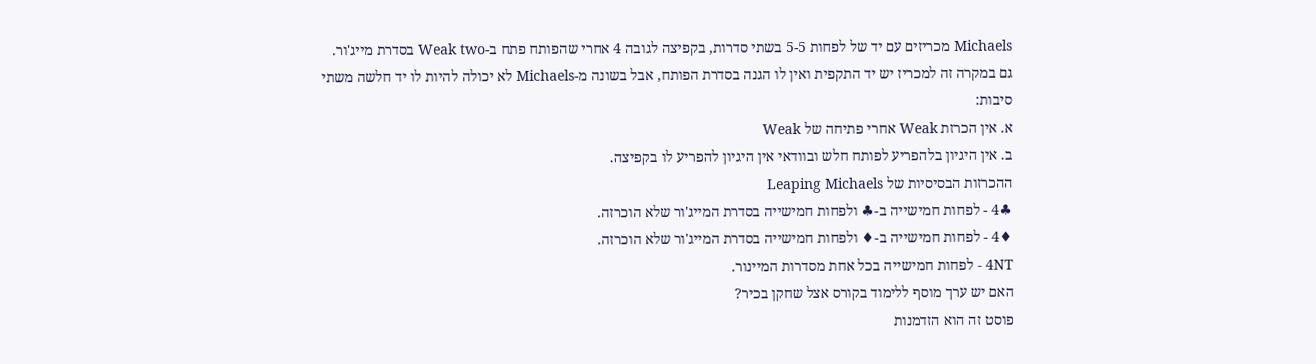Michaels מכריזים עם יד של לפחות 5-5 בשתי סדרות, בקפיצה לגובה 4 אחרי שהפותח פתח ב-Weak two בסדרת מייג'ור.
גם במקרה זה למכריז יש יד התקפית ואין לו הגנה בסדרת הפותח, אבל בשונה מ-Michaels לא יכולה להיות לו יד חלשה משתי סיבות:
א. אין הכרזת Weak אחרי פתיחה של Weak
ב. אין היגיון בלהפריע לפותח חלש ובוודאי אין היגיון להפריע לו בקפיצה.
ההכרזות הבסיסיות של Leaping Michaels
♣4 - לפחות חמישייה ב-♣ ולפחות חמישייה בסדרת המייג'ור שלא הוכרזה.
♦4 - לפחות חמישייה ב-♦ ולפחות חמישייה בסדרת המייג'ור שלא הוכרזה.
4NT - לפחות חמישייה בכל אחת מסדרות המיינור.
האם יש ערך מוסף ללימוד בקורס אצל שחקן בכיר?
פוסט זה הוא הזדמנות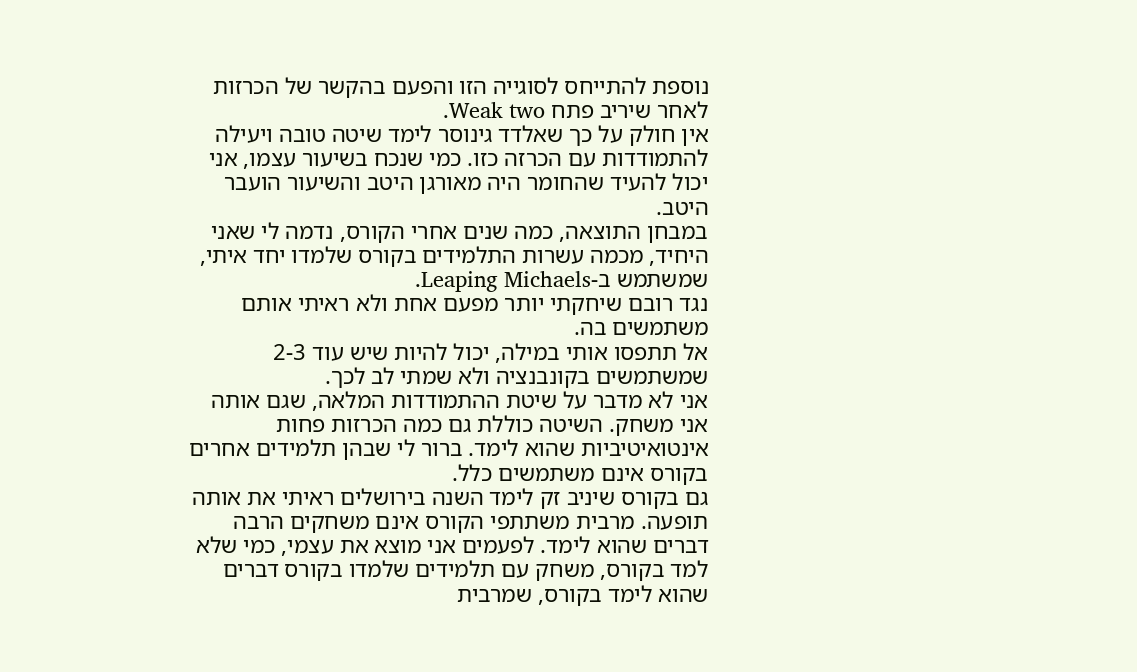נוספת להתייחס לסוגייה הזו והפעם בהקשר של הכרזות לאחר שיריב פתח Weak two.
אין חולק על כך שאלדד גינוסר לימד שיטה טובה ויעילה להתמודדות עם הכרזה כזו. כמי שנכח בשיעור עצמו, אני יכול להעיד שהחומר היה מאורגן היטב והשיעור הועבר היטב.
במבחן התוצאה, כמה שנים אחרי הקורס, נדמה לי שאני היחיד, מכמה עשרות התלמידים בקורס שלמדו יחד איתי, שמשתמש ב-Leaping Michaels.
נגד רובם שיחקתי יותר מפעם אחת ולא ראיתי אותם משתמשים בה.
אל תתפסו אותי במילה, יכול להיות שיש עוד 2-3 שמשתמשים בקונבנציה ולא שמתי לב לכך.
אני לא מדבר על שיטת ההתמודדות המלאה, שגם אותה אני משחק. השיטה כוללת גם כמה הכרזות פחות אינטואיטיביות שהוא לימד. ברור לי שבהן תלמידים אחרים בקורס אינם משתמשים כלל.
גם בקורס שיניב זק לימד השנה בירושלים ראיתי את אותה תופעה. מרבית משתתפי הקורס אינם משחקים הרבה דברים שהוא לימד. לפעמים אני מוצא את עצמי, כמי שלא למד בקורס, משחק עם תלמידים שלמדו בקורס דברים שהוא לימד בקורס, שמרבית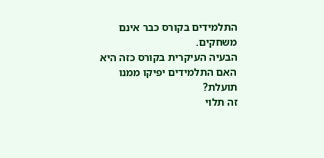התלמידים בקורס כבר אינם משחקים.
הבעיה העיקרית בקורס כזה היא האם התלמידים יפיקו ממנו תועלת?
זה תלוי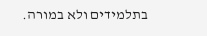בתלמידים ולא במורה.